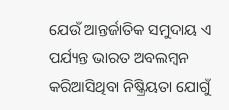ଯେଉଁ ଆନ୍ତର୍ଜାତିକ ସମୁଦାୟ ଏ ପର୍ଯ୍ୟନ୍ତ ଭାରତ ଅବଲମ୍ବନ କରିଆସିଥିବା ନିଷ୍କ୍ରିୟତା ଯୋଗୁଁ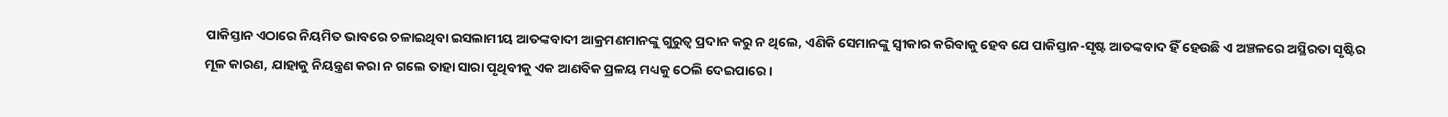ପାକିସ୍ତାନ ଏଠାରେ ନିୟମିତ ଭାବରେ ଚଳାଇଥିବା ଇସଲାମୀୟ ଆତଙ୍କବାଦୀ ଆକ୍ରମଣମାନଙ୍କୁ ଗୁରୁତ୍ବ ପ୍ରଦାନ କରୁ ନ ଥିଲେ, ଏଣିକି ସେମାନଙ୍କୁ ସ୍ବୀକାର କରିବାକୁ ହେବ ଯେ ପାକିସ୍ତାନ-ସୃଷ୍ଟ ଆତଙ୍କବାଦ ହିଁ ହେଉଛି ଏ ଅଞ୍ଚଳରେ ଅସ୍ଥିରତା ସୃଷ୍ଟିର ମୂଳ କାରଣ, ଯାହାକୁ ନିୟନ୍ତ୍ରଣ କରା ନ ଗଲେ ତାହା ସାରା ପୃଥିବୀକୁ ଏକ ଆଣବିକ ପ୍ରଳୟ ମଧ୍ୟକୁ ଠେଲି ଦେଇପାରେ।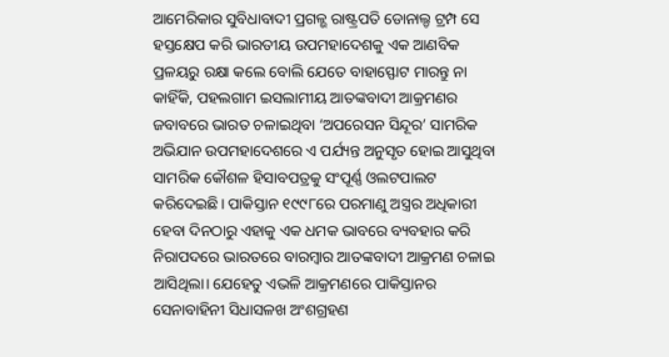ଆମେରିକାର ସୁବିଧାବାଦୀ ପ୍ରଗଳ୍ଭ ରାଷ୍ଟ୍ରପତି ଡୋନାଲ୍ଡ ଟ୍ରମ୍ପ ସେ ହସ୍ତକ୍ଷେପ କରି ଭାରତୀୟ ଉପମହାଦେଶକୁ ଏକ ଆଣବିକ ପ୍ରଳୟରୁ ରକ୍ଷା କଲେ ବୋଲି ଯେତେ ବାହାସ୍ଫୋଟ ମାରନ୍ତୁ ନା କାହିଁକି, ପହଲଗାମ ଇସଲାମୀୟ ଆତଙ୍କବାଦୀ ଆକ୍ରମଣର ଜବାବରେ ଭାରତ ଚଳାଇଥିବା ‘ଅପରେସନ ସିନ୍ଦୂର’ ସାମରିକ ଅଭିଯାନ ଉପମହାଦେଶରେ ଏ ପର୍ଯ୍ୟନ୍ତ ଅନୁସୃତ ହୋଇ ଆସୁଥିବା ସାମରିକ କୌଶଳ ହିସାବପତ୍ରକୁ ସଂପୂର୍ଣ୍ଣ ଓଲଟପାଲଟ କରିଦେଇଛି। ପାକିସ୍ତାନ ୧୯୯୮ରେ ପରମାଣୁ ଅସ୍ତ୍ରର ଅଧିକାରୀ ହେବା ଦିନଠାରୁ ଏହାକୁ ଏକ ଧମକ ଭାବରେ ବ୍ୟବହାର କରି ନିରାପଦରେ ଭାରତରେ ବାରମ୍ବାର ଆତଙ୍କବାଦୀ ଆକ୍ରମଣ ଚଳାଇ ଆସିଥିଲା। ଯେହେତୁ ଏଭଳି ଆକ୍ରମଣରେ ପାକିସ୍ତାନର ସେନାବାହିନୀ ସିଧାସଳଖ ଅଂଶଗ୍ରହଣ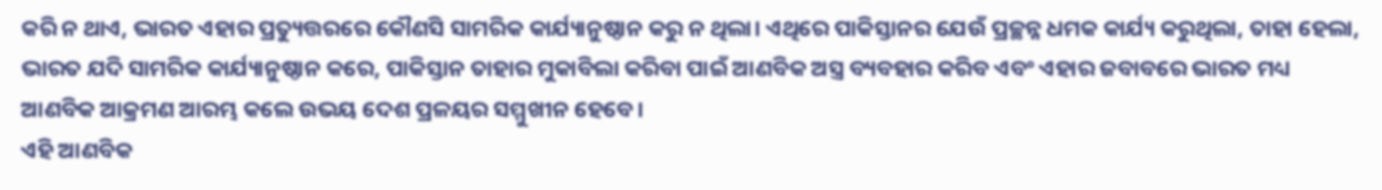କରି ନ ଥାଏ, ଭାରତ ଏହାର ପ୍ରତ୍ୟୁତ୍ତରରେ କୌଣସି ସାମରିକ କାର୍ଯ୍ୟାନୁଷ୍ଠାନ କରୁ ନ ଥିଲା। ଏଥିରେ ପାକିସ୍ତାନର ଯେଉଁ ପ୍ରଚ୍ଛନ୍ନ ଧମକ କାର୍ଯ୍ୟ କରୁଥିଲା, ତାହା ହେଲା, ଭାରତ ଯଦି ସାମରିକ କାର୍ଯ୍ୟାନୁଷ୍ଠାନ କରେ, ପାକିସ୍ତାନ ତାହାର ମୁକାବିଲା କରିବା ପାଇଁ ଆଣବିକ ଅସ୍ତ୍ର ବ୍ୟବହାର କରିବ ଏବଂ ଏହାର ଜବାବରେ ଭାରତ ମଧ୍ୟ ଆଣବିକ ଆକ୍ରମଣ ଆରମ୍ଭ କଲେ ଉଭୟ ଦେଶ ପ୍ରଳୟର ସମ୍ମୁଖୀନ ହେବେ।
ଏହି ଆଣବିକ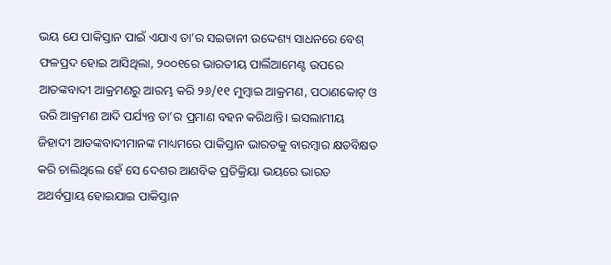ଭୟ ଯେ ପାକିସ୍ତାନ ପାଇଁ ଏଯାଏ ତା’ର ସଇତାନୀ ଉଦ୍ଦେଶ୍ୟ ସାଧନରେ ବେଶ୍ ଫଳପ୍ରଦ ହୋଇ ଆସିଥିଲା, ୨୦୦୧ରେ ଭାରତୀୟ ପାର୍ଲିଆମେଣ୍ଟ ଉପରେ ଆତଙ୍କବାଦୀ ଆକ୍ରମଣରୁ ଆରମ୍ଭ କରି ୨୬/୧୧ ମୁମ୍ବାଇ ଆକ୍ରମଣ, ପଠାଣକୋଟ୍ ଓ ଉରି ଆକ୍ରମଣ ଆଦି ପର୍ଯ୍ୟନ୍ତ ତା’ର ପ୍ରମାଣ ବହନ କରିଥାନ୍ତି। ଇସଲାମୀୟ ଜିହାଦୀ ଆତଙ୍କବାଦୀମାନଙ୍କ ମାଧ୍ୟମରେ ପାକିସ୍ତାନ ଭାରତକୁ ବାରମ୍ବାର କ୍ଷତବିକ୍ଷତ କରି ଚାଲିଥିଲେ ହେଁ ସେ ଦେଶର ଆଣବିକ ପ୍ରତିକ୍ରିୟା ଭୟରେ ଭାରତ ଅଥର୍ବପ୍ରାୟ ହୋଇଯାଇ ପାକିସ୍ତାନ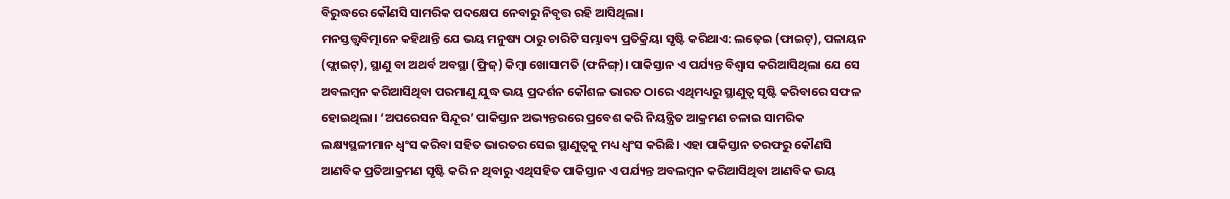ବିରୁଦ୍ଧରେ କୌଣସି ସାମରିକ ପଦକ୍ଷେପ ନେବାରୁ ନିବୃତ୍ତ ରହି ଆସିଥିଲା।
ମନସ୍ତତ୍ତ୍ବବିତ୍ମାନେ କହିଥାନ୍ତି ଯେ ଭୟ ମନୁଷ୍ୟ ଠାରୁ ଚାରିଟି ସମ୍ଭାବ୍ୟ ପ୍ରତିକ୍ରିୟା ସୃଷ୍ଟି କରିଥାଏ: ଲଢ଼େଇ (ଫାଇଟ୍), ପଳାୟନ (ଫ୍ଲାଇଟ୍), ସ୍ଥାଣୁ ବା ଅଥର୍ବ ଅବସ୍ଥା (ଫ୍ରିଜ୍) କିମ୍ବା ଖୋସାମତି (ଫନିଙ୍ଗ୍)। ପାକିସ୍ତାନ ଏ ପର୍ଯ୍ୟନ୍ତ ବିଶ୍ବାସ କରିଆସିଥିଲା ଯେ ସେ ଅବଲମ୍ବନ କରିଆସିଥିବା ପରମାଣୁ ଯୁଦ୍ଧ ଭୟ ପ୍ରଦର୍ଶନ କୌଶଳ ଭାରତ ଠାରେ ଏଥିମଧ୍ୟରୁ ସ୍ଥାଣୁତ୍ବ ସୃଷ୍ଟି କରିବାରେ ସଫଳ ହୋଇଥିଲା। ‘ଅପରେସନ ସିନ୍ଦୂର’ ପାକିସ୍ତାନ ଅଭ୍ୟନ୍ତରରେ ପ୍ରବେଶ କରି ନିୟନ୍ତ୍ରିତ ଆକ୍ରମଣ ଚଳାଇ ସାମରିକ ଲକ୍ଷ୍ୟସ୍ଥଳୀମାନ ଧ୍ବଂସ କରିବା ସହିତ ଭାରତର ସେଇ ସ୍ଥାଣୁତ୍ବକୁ ମଧ୍ୟ ଧ୍ବଂସ କରିଛି। ଏହା ପାକିସ୍ତାନ ତରଫରୁ କୌଣସି ଆଣବିକ ପ୍ରତିଆକ୍ରମଣ ସୃଷ୍ଟି କରି ନ ଥିବାରୁ ଏଥିସହିତ ପାକିସ୍ତାନ ଏ ପର୍ଯ୍ୟନ୍ତ ଅବଲମ୍ବନ କରିଆସିଥିବା ଆଣବିକ ଭୟ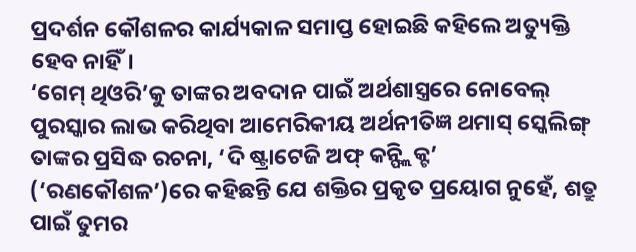ପ୍ରଦର୍ଶନ କୌଶଳର କାର୍ଯ୍ୟକାଳ ସମାପ୍ତ ହୋଇଛି କହିଲେ ଅତ୍ୟୁକ୍ତି ହେବ ନାହିଁ।
‘ଗେମ୍ ଥିଓରି’କୁ ତାଙ୍କର ଅବଦାନ ପାଇଁ ଅର୍ଥଶାସ୍ତ୍ରରେ ନୋବେଲ୍ ପୁରସ୍କାର ଲାଭ କରିଥିବା ଆମେରିକୀୟ ଅର୍ଥନୀତିଜ୍ଞ ଥମାସ୍ ସ୍କେଲିଙ୍ଗ୍ ତାଙ୍କର ପ୍ରସିଦ୍ଧ ରଚନା, ‘ଦି ଷ୍ଟ୍ରାଟେଜି ଅଫ୍ କନ୍ଫ୍ଲିକ୍ଟ’ (‘ରଣକୌଶଳ’)ରେ କହିଛନ୍ତି ଯେ ଶକ୍ତିର ପ୍ରକୃତ ପ୍ରୟୋଗ ନୁହେଁ, ଶତ୍ରୁ ପାଇଁ ତୁମର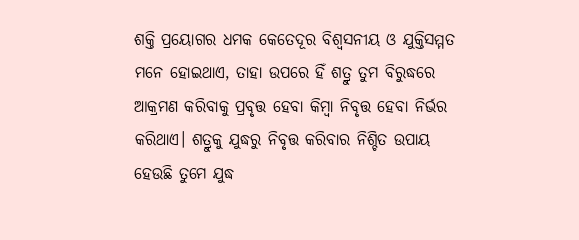ଶକ୍ତି ପ୍ରୟୋଗର ଧମକ କେତେଦୂର ବିଶ୍ବସନୀୟ ଓ ଯୁକ୍ତିସମ୍ମତ ମନେ ହୋଇଥାଏ, ତାହା ଉପରେ ହିଁ ଶତ୍ରୁ ତୁମ ବିରୁଦ୍ଧରେ ଆକ୍ରମଣ କରିବାକୁ ପ୍ରବୃତ୍ତ ହେବା କିମ୍ବା ନିବୃତ୍ତ ହେବା ନିର୍ଭର କରିଥାଏ। ଶତ୍ରୁକୁ ଯୁଦ୍ଧରୁ ନିବୃତ୍ତ କରିବାର ନିଶ୍ଚିତ ଉପାୟ ହେଉଛି ତୁମେ ଯୁଦ୍ଧ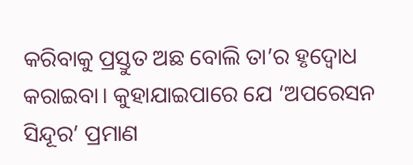କରିବାକୁ ପ୍ରସ୍ତୁତ ଅଛ ବୋଲି ତା’ର ହୃଦ୍ବୋଧ କରାଇବା। କୁହାଯାଇପାରେ ଯେ ‘ଅପରେସନ ସିନ୍ଦୂର’ ପ୍ରମାଣ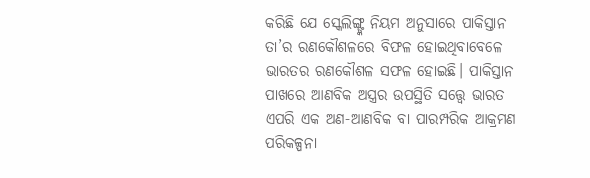କରିଛି ଯେ ସ୍କେଲିଙ୍ଗ୍ଙ୍କ ନିୟମ ଅନୁସାରେ ପାକିସ୍ତାନ ତା’ର ରଣକୌଶଳରେ ବିଫଳ ହୋଇଥିବାବେଳେ ଭାରତର ରଣକୌଶଳ ସଫଳ ହୋଇଛି। ପାକିସ୍ତାନ ପାଖରେ ଆଣବିକ ଅସ୍ତ୍ରର ଉପସ୍ଥିତି ସତ୍ତ୍ବେ ଭାରତ ଏପରି ଏକ ଅଣ-ଆଣବିକ ବା ପାରମ୍ପରିକ ଆକ୍ରମଣ ପରିକଳ୍ପନା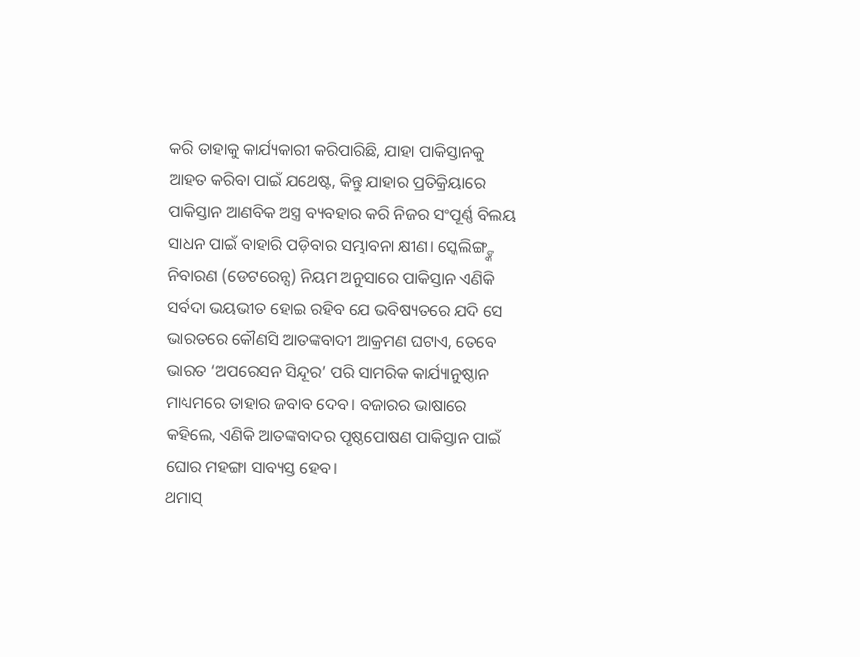କରି ତାହାକୁ କାର୍ଯ୍ୟକାରୀ କରିପାରିଛି, ଯାହା ପାକିସ୍ତାନକୁ ଆହତ କରିବା ପାଇଁ ଯଥେଷ୍ଟ, କିନ୍ତୁ ଯାହାର ପ୍ରତିକ୍ରିୟାରେ ପାକିସ୍ତାନ ଆଣବିକ ଅସ୍ତ୍ର ବ୍ୟବହାର କରି ନିଜର ସଂପୂର୍ଣ୍ଣ ବିଲୟ ସାଧନ ପାଇଁ ବାହାରି ପଡ଼ିବାର ସମ୍ଭାବନା କ୍ଷୀଣ। ସ୍କେଲିଙ୍ଗ୍ଙ୍କ ନିବାରଣ (ଡେଟରେନ୍ସ) ନିୟମ ଅନୁସାରେ ପାକିସ୍ତାନ ଏଣିକି ସର୍ବଦା ଭୟଭୀତ ହୋଇ ରହିବ ଯେ ଭବିଷ୍ୟତରେ ଯଦି ସେ ଭାରତରେ କୌଣସି ଆତଙ୍କବାଦୀ ଆକ୍ରମଣ ଘଟାଏ, ତେବେ ଭାରତ ‘ଅପରେସନ ସିନ୍ଦୂର’ ପରି ସାମରିକ କାର୍ଯ୍ୟାନୁଷ୍ଠାନ ମାଧ୍ୟମରେ ତାହାର ଜବାବ ଦେବ। ବଜାରର ଭାଷାରେ କହିଲେ, ଏଣିକି ଆତଙ୍କବାଦର ପୃଷ୍ଠପୋଷଣ ପାକିସ୍ତାନ ପାଇଁ ଘୋର ମହଙ୍ଗା ସାବ୍ୟସ୍ତ ହେବ।
ଥମାସ୍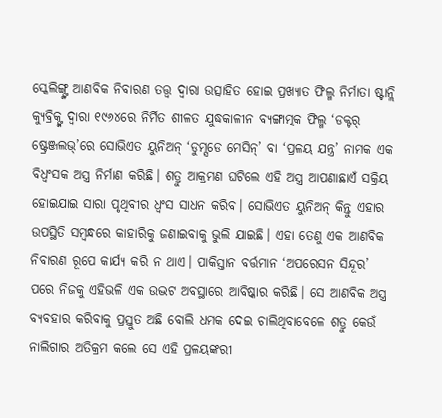ସ୍କେଲିଙ୍ଗ୍ଙ୍କ ଆଣବିକ ନିବାରଣ ତତ୍ତ୍ବ ଦ୍ବାରା ଉତ୍ସାହିତ ହୋଇ ପ୍ରଖ୍ୟାତ ଫିଲ୍ମ ନିର୍ମାତା ଷ୍ଟାନ୍ଲି କ୍ୟୁବ୍ରିକ୍ଙ୍କ ଦ୍ବାରା ୧୯୬୪ରେ ନିର୍ମିତ ଶୀଳତ ଯୁଦ୍ଧକାଳୀନ ବ୍ୟଙ୍ଗାତ୍ମକ ଫିଲ୍ମ ‘ଡକ୍ଟର୍ ଷ୍ଟ୍ରେଞ୍ଜଲଭ୍’ରେ ସୋଭିଏତ ୟୁନିଅନ୍ ‘ଡୁମ୍ସଡେ ମେସିନ୍’ ବା ‘ପ୍ରଳୟ ଯନ୍ତ୍ର’ ନାମକ ଏକ ବିଧ୍ବଂସକ ଅସ୍ତ୍ର ନିର୍ମାଣ କରିଛି। ଶତ୍ରୁ ଆକ୍ରମଣ ଘଟିଲେ ଏହି ଅସ୍ତ୍ର ଆପଣାଛାଏଁ ସକ୍ରିୟ ହୋଇଯାଇ ସାରା ପୃଥିବୀର ଧ୍ବଂସ ସାଧନ କରିବ। ସୋଭିଏତ ୟୁନିଅନ୍ କିନ୍ତୁ ଏହାର ଉପସ୍ଥିତି ସମ୍ବନ୍ଧରେ କାହାରିକୁ ଜଣାଇବାକୁ ଭୁଲି ଯାଇଛି। ଏହା ତେଣୁ ଏକ ଆଣବିକ ନିବାରଣ ରୂପେ କାର୍ଯ୍ୟ କରି ନ ଥାଏ। ପାକିସ୍ତାନ ବର୍ତ୍ତମାନ ‘ଅପରେସନ ସିନ୍ଦୂର’ ପରେ ନିଜକୁ ଏହିଭଳି ଏକ ଉଦ୍ଭଟ ଅବସ୍ଥାରେ ଆବିଷ୍କାର କରିଛି। ସେ ଆଣବିକ ଅସ୍ତ୍ର ବ୍ୟବହାର କରିବାକୁ ପ୍ରସ୍ତୁତ ଅଛି ବୋଲି ଧମକ ଦେଇ ଚାଲିଥିବାବେଳେ ଶତ୍ରୁ କେଉଁ ନାଲିଗାର ଅତିକ୍ରମ କଲେ ସେ ଏହି ପ୍ରଳୟଙ୍କରୀ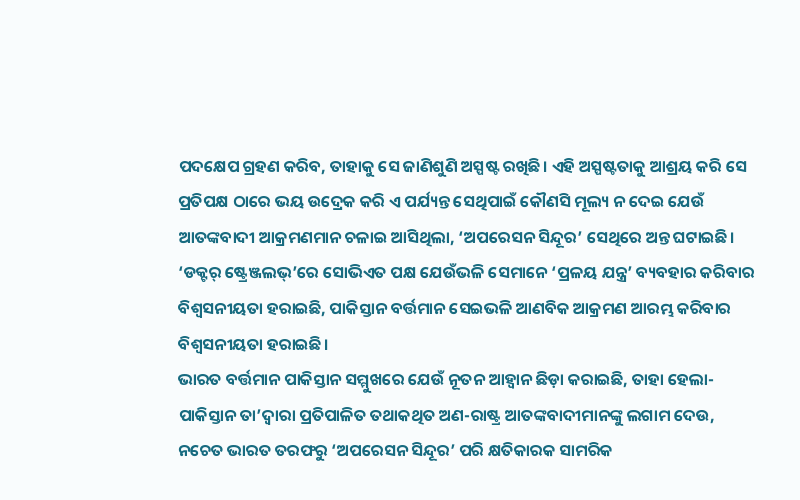ପଦକ୍ଷେପ ଗ୍ରହଣ କରିବ, ତାହାକୁ ସେ ଜାଣିଶୁଣି ଅସ୍ପଷ୍ଟ ରଖିଛି। ଏହି ଅସ୍ପଷ୍ଟତାକୁ ଆଶ୍ରୟ କରି ସେ ପ୍ରତିପକ୍ଷ ଠାରେ ଭୟ ଉଦ୍ରେକ କରି ଏ ପର୍ଯ୍ୟନ୍ତ ସେଥିପାଇଁ କୌଣସି ମୂଲ୍ୟ ନ ଦେଇ ଯେଉଁ ଆତଙ୍କବାଦୀ ଆକ୍ରମଣମାନ ଚଳାଇ ଆସିଥିଲା, ‘ଅପରେସନ ସିନ୍ଦୂର’ ସେଥିରେ ଅନ୍ତ ଘଟାଇଛି। ‘ଡକ୍ଟର୍ ଷ୍ଟ୍ରେଞ୍ଜଲଭ୍’ରେ ସୋଭିଏତ ପକ୍ଷ ଯେଉଁଭଳି ସେମାନେ ‘ପ୍ରଳୟ ଯନ୍ତ୍ର’ ବ୍ୟବହାର କରିବାର ବିଶ୍ବସନୀୟତା ହରାଇଛି, ପାକିସ୍ତାନ ବର୍ତ୍ତମାନ ସେଇଭଳି ଆଣବିକ ଆକ୍ରମଣ ଆରମ୍ଭ କରିବାର ବିଶ୍ବସନୀୟତା ହରାଇଛି।
ଭାରତ ବର୍ତ୍ତମାନ ପାକିସ୍ତାନ ସମ୍ମୁଖରେ ଯେଉଁ ନୂତନ ଆହ୍ବାନ ଛିଡ଼ା କରାଇଛି, ତାହା ହେଲା- ପାକିସ୍ତାନ ତା’ଦ୍ବାରା ପ୍ରତିପାଳିତ ତଥାକଥିତ ଅଣ-ରାଷ୍ଟ୍ର ଆତଙ୍କବାଦୀମାନଙ୍କୁ ଲଗାମ ଦେଉ, ନଚେତ ଭାରତ ତରଫରୁ ‘ଅପରେସନ ସିନ୍ଦୂର’ ପରି କ୍ଷତିକାରକ ସାମରିକ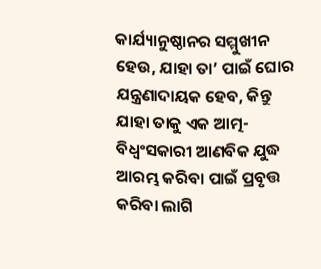କାର୍ଯ୍ୟାନୁଷ୍ଠାନର ସମ୍ମୁଖୀନ ହେଉ, ଯାହା ତା’ ପାଇଁ ଘୋର ଯନ୍ତ୍ରଣାଦାୟକ ହେବ, କିନ୍ତୁ ଯାହା ତାକୁ ଏକ ଆତ୍ମ-ବିଧ୍ବଂସକାରୀ ଆଣବିକ ଯୁଦ୍ଧ ଆରମ୍ଭ କରିବା ପାଇଁ ପ୍ରବୃତ୍ତ କରିବା ଲାଗି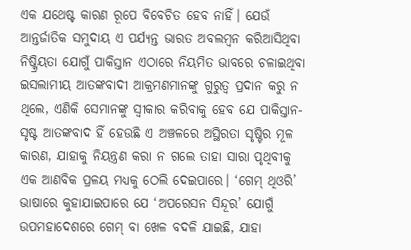ଏକ ଯଥେଷ୍ଟ କାରଣ ରୂପେ ବିବେଚିତ ହେବ ନାହିଁ। ଯେଉଁ ଆନ୍ତର୍ଜାତିକ ସମୁଦାୟ ଏ ପର୍ଯ୍ୟନ୍ତ ଭାରତ ଅବଲମ୍ବନ କରିଆସିଥିବା ନିଷ୍କ୍ରିୟତା ଯୋଗୁଁ ପାକିସ୍ତାନ ଏଠାରେ ନିୟମିତ ଭାବରେ ଚଳାଇଥିବା ଇସଲାମୀୟ ଆତଙ୍କବାଦୀ ଆକ୍ରମଣମାନଙ୍କୁ ଗୁରୁତ୍ବ ପ୍ରଦାନ କରୁ ନ ଥିଲେ, ଏଣିକି ସେମାନଙ୍କୁ ସ୍ବୀକାର କରିବାକୁ ହେବ ଯେ ପାକିସ୍ତାନ-ସୃଷ୍ଟ ଆତଙ୍କବାଦ ହିଁ ହେଉଛି ଏ ଅଞ୍ଚଳରେ ଅସ୍ଥିରତା ସୃଷ୍ଟିର ମୂଳ କାରଣ, ଯାହାକୁ ନିୟନ୍ତ୍ରଣ କରା ନ ଗଲେ ତାହା ସାରା ପୃଥିବୀକୁ ଏକ ଆଣବିକ ପ୍ରଳୟ ମଧ୍ୟକୁ ଠେଲି ଦେଇପାରେ। ‘ଗେମ୍ ଥିଓରି’ ଭାଷାରେ କୁହାଯାଇପାରେ ଯେ ‘ଅପରେସନ ସିନ୍ଦୂର’ ଯୋଗୁଁ ଉପମହାଦେଶରେ ଗେମ୍ ବା ଖେଳ ବଦଳି ଯାଇଛି, ଯାହା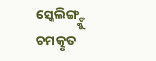ସ୍କେଲିଙ୍ଗ୍ଙ୍କୁ ଚମତ୍କୃତ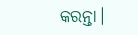କରନ୍ତା।